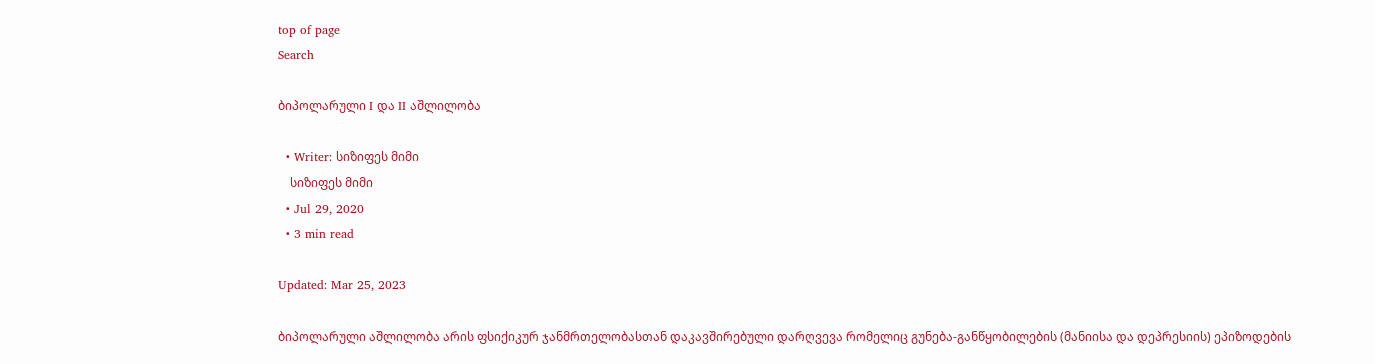top of page
Search

ბიპოლარული I და II აშლილობა

  • Writer: სიზიფეს მიმი
    სიზიფეს მიმი
  • Jul 29, 2020
  • 3 min read

Updated: Mar 25, 2023

ბიპოლარული აშლილობა არის ფსიქიკურ ჯანმრთელობასთან დაკავშირებული დარღვევა რომელიც გუნება-განწყობილების (მანიისა და დეპრესიის) ეპიზოდების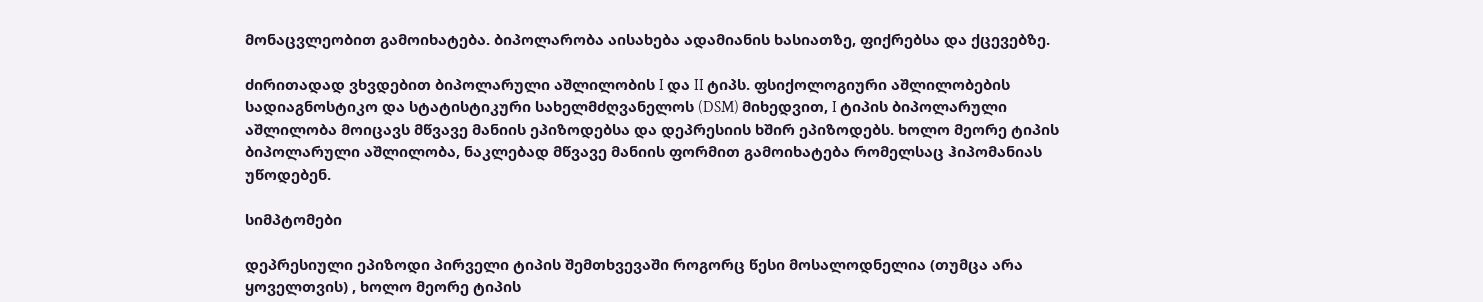მონაცვლეობით გამოიხატება. ბიპოლარობა აისახება ადამიანის ხასიათზე, ფიქრებსა და ქცევებზე.

ძირითადად ვხვდებით ბიპოლარული აშლილობის I და II ტიპს. ფსიქოლოგიური აშლილობების სადიაგნოსტიკო და სტატისტიკური სახელმძღვანელოს (DSM) მიხედვით, I ტიპის ბიპოლარული აშლილობა მოიცავს მწვავე მანიის ეპიზოდებსა და დეპრესიის ხშირ ეპიზოდებს. ხოლო მეორე ტიპის ბიპოლარული აშლილობა, ნაკლებად მწვავე მანიის ფორმით გამოიხატება რომელსაც ჰიპომანიას უწოდებენ.

სიმპტომები

დეპრესიული ეპიზოდი პირველი ტიპის შემთხვევაში როგორც წესი მოსალოდნელია (თუმცა არა ყოველთვის) , ხოლო მეორე ტიპის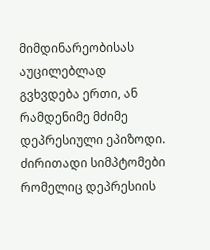მიმდინარეობისას აუცილებლად გვხვდება ერთი, ან რამდენიმე მძიმე დეპრესიული ეპიზოდი. ძირითადი სიმპტომები რომელიც დეპრესიის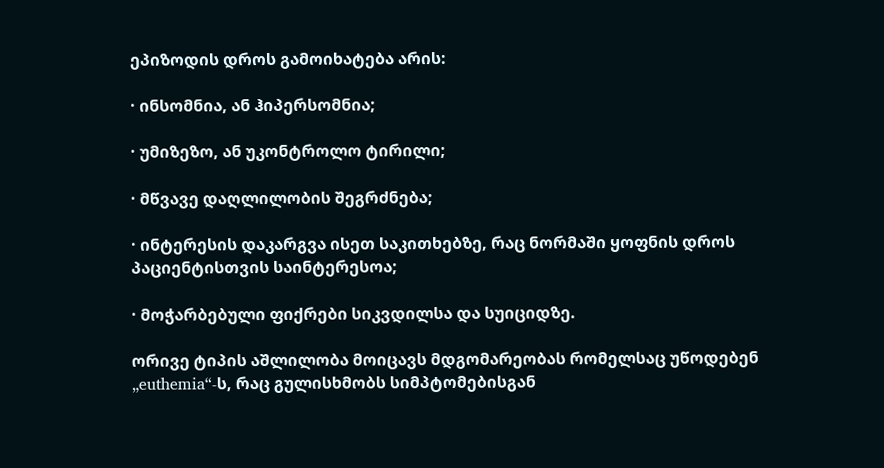ეპიზოდის დროს გამოიხატება არის:

· ინსომნია, ან ჰიპერსომნია;

· უმიზეზო, ან უკონტროლო ტირილი;

· მწვავე დაღლილობის შეგრძნება;

· ინტერესის დაკარგვა ისეთ საკითხებზე, რაც ნორმაში ყოფნის დროს პაციენტისთვის საინტერესოა;

· მოჭარბებული ფიქრები სიკვდილსა და სუიციდზე.

ორივე ტიპის აშლილობა მოიცავს მდგომარეობას რომელსაც უწოდებენ „euthemia“-ს, რაც გულისხმობს სიმპტომებისგან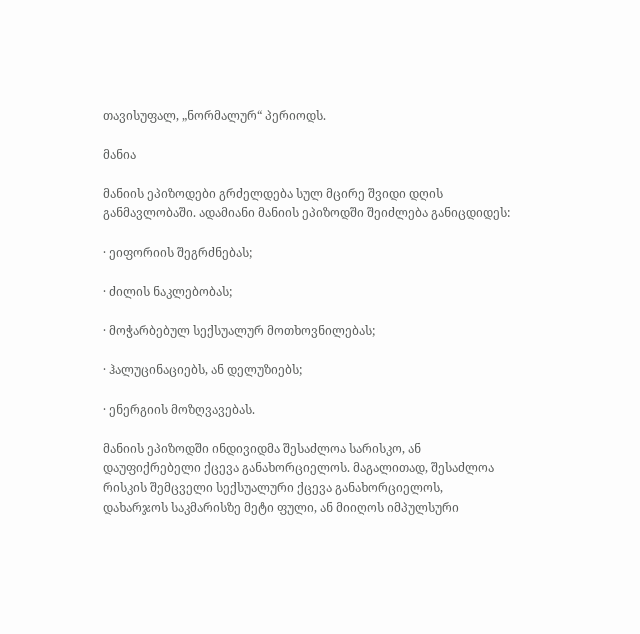თავისუფალ, „ნორმალურ“ პერიოდს.

მანია

მანიის ეპიზოდები გრძელდება სულ მცირე შვიდი დღის განმავლობაში. ადამიანი მანიის ეპიზოდში შეიძლება განიცდიდეს:

· ეიფორიის შეგრძნებას;

· ძილის ნაკლებობას;

· მოჭარბებულ სექსუალურ მოთხოვნილებას;

· ჰალუცინაციებს, ან დელუზიებს;

· ენერგიის მოზღვავებას.

მანიის ეპიზოდში ინდივიდმა შესაძლოა სარისკო, ან დაუფიქრებელი ქცევა განახორციელოს. მაგალითად, შესაძლოა რისკის შემცველი სექსუალური ქცევა განახორციელოს, დახარჯოს საკმარისზე მეტი ფული, ან მიიღოს იმპულსური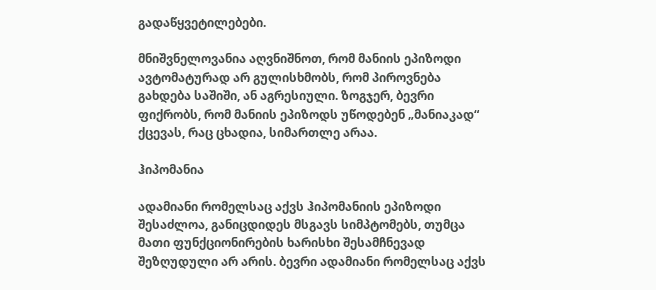გადაწყვეტილებები.

მნიშვნელოვანია აღვნიშნოთ, რომ მანიის ეპიზოდი ავტომატურად არ გულისხმობს, რომ პიროვნება გახდება საშიში, ან აგრესიული. ზოგჯერ, ბევრი ფიქრობს, რომ მანიის ეპიზოდს უწოდებენ „მანიაკად“ ქცევას, რაც ცხადია, სიმართლე არაა.

ჰიპომანია

ადამიანი რომელსაც აქვს ჰიპომანიის ეპიზოდი შესაძლოა, განიცდიდეს მსგავს სიმპტომებს, თუმცა მათი ფუნქციონირების ხარისხი შესამჩნევად შეზღუდული არ არის. ბევრი ადამიანი რომელსაც აქვს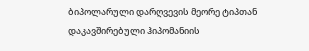ბიპოლარული დარღვევის მეორე ტიპთან დაკავშირებული ჰიპომანიის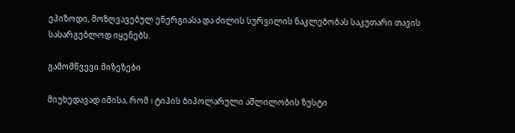ეპიზოდი, მოზღვავებულ ენერგიასა და ძილის სურვილის ნაკლებობას საკუთარი თავის სასარგებლოდ იყენებს.

გამომწვევი მიზეზები

მიუხედავად იმისა, რომ I ტიპის ბიპოლარული აშლილობის ზუსტი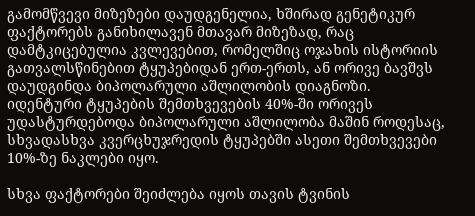გამომწვევი მიზეზები დაუდგენელია, ხშირად გენეტიკურ ფაქტორებს განიხილავენ მთავარ მიზეზად, რაც დამტკიცებულია კვლევებით, რომელშიც ოჯახის ისტორიის გათვალსწინებით ტყუპებიდან ერთ-ერთს, ან ორივე ბავშვს დაუდგინდა ბიპოლარული აშლილობის დიაგნოზი. იდენტური ტყუპების შემთხვევების 40%-ში ორივეს უდასტურდებოდა ბიპოლარული აშლილობა მაშინ როდესაც, სხვადასხვა კვერცხუჯრედის ტყუპებში ასეთი შემთხვევები 10%-ზე ნაკლები იყო.

სხვა ფაქტორები შეიძლება იყოს თავის ტვინის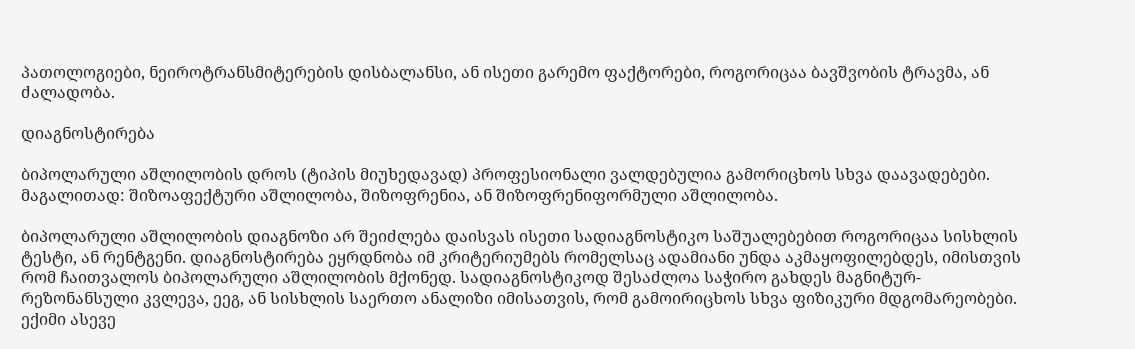პათოლოგიები, ნეიროტრანსმიტერების დისბალანსი, ან ისეთი გარემო ფაქტორები, როგორიცაა ბავშვობის ტრავმა, ან ძალადობა.

დიაგნოსტირება

ბიპოლარული აშლილობის დროს (ტიპის მიუხედავად) პროფესიონალი ვალდებულია გამორიცხოს სხვა დაავადებები. მაგალითად: შიზოაფექტური აშლილობა, შიზოფრენია, ან შიზოფრენიფორმული აშლილობა.

ბიპოლარული აშლილობის დიაგნოზი არ შეიძლება დაისვას ისეთი სადიაგნოსტიკო საშუალებებით როგორიცაა სისხლის ტესტი, ან რენტგენი. დიაგნოსტირება ეყრდნობა იმ კრიტერიუმებს რომელსაც ადამიანი უნდა აკმაყოფილებდეს, იმისთვის რომ ჩაითვალოს ბიპოლარული აშლილობის მქონედ. სადიაგნოსტიკოდ შესაძლოა საჭირო გახდეს მაგნიტურ-რეზონანსული კვლევა, ეეგ, ან სისხლის საერთო ანალიზი იმისათვის, რომ გამოირიცხოს სხვა ფიზიკური მდგომარეობები. ექიმი ასევე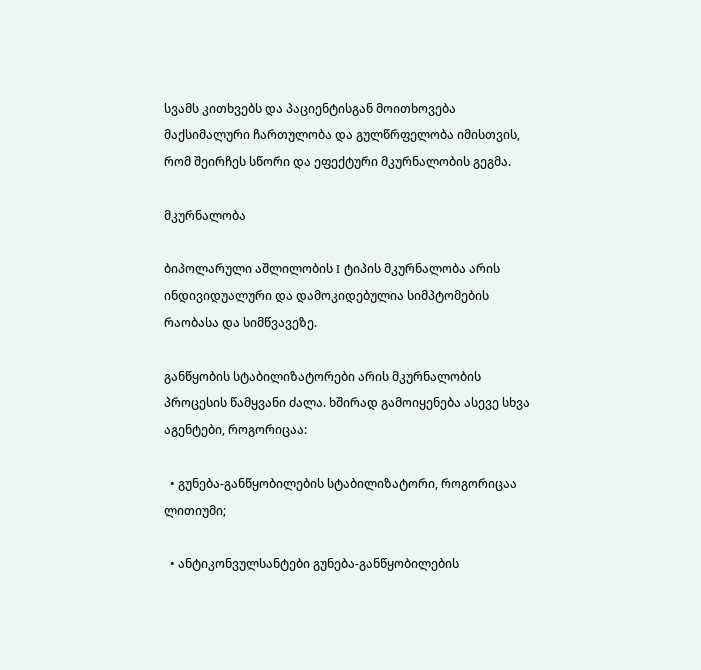სვამს კითხვებს და პაციენტისგან მოითხოვება მაქსიმალური ჩართულობა და გულწრფელობა იმისთვის, რომ შეირჩეს სწორი და ეფექტური მკურნალობის გეგმა.

მკურნალობა

ბიპოლარული აშლილობის I ტიპის მკურნალობა არის ინდივიდუალური და დამოკიდებულია სიმპტომების რაობასა და სიმწვავეზე.

განწყობის სტაბილიზატორები არის მკურნალობის პროცესის წამყვანი ძალა. ხშირად გამოიყენება ასევე სხვა აგენტები, როგორიცაა:

  • გუნება-განწყობილების სტაბილიზატორი, როგორიცაა ლითიუმი;

  • ანტიკონვულსანტები გუნება-განწყობილების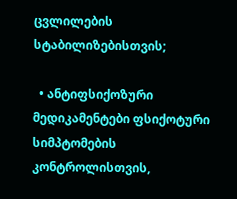ცვლილების სტაბილიზებისთვის;

  • ანტიფსიქოზური მედიკამენტები ფსიქოტური სიმპტომების კონტროლისთვის,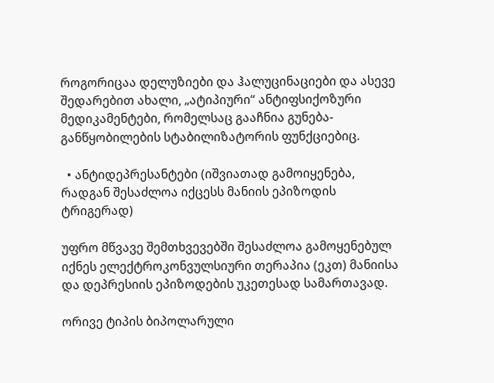როგორიცაა დელუზიები და ჰალუცინაციები და ასევე შედარებით ახალი, „ატიპიური“ ანტიფსიქოზური მედიკამენტები, რომელსაც გააჩნია გუნება-განწყობილების სტაბილიზატორის ფუნქციებიც.

  • ანტიდეპრესანტები (იშვიათად გამოიყენება, რადგან შესაძლოა იქცესს მანიის ეპიზოდის ტრიგერად)

უფრო მწვავე შემთხვევებში შესაძლოა გამოყენებულ იქნეს ელექტროკონვულსიური თერაპია (ეკთ) მანიისა და დეპრესიის ეპიზოდების უკეთესად სამართავად.

ორივე ტიპის ბიპოლარული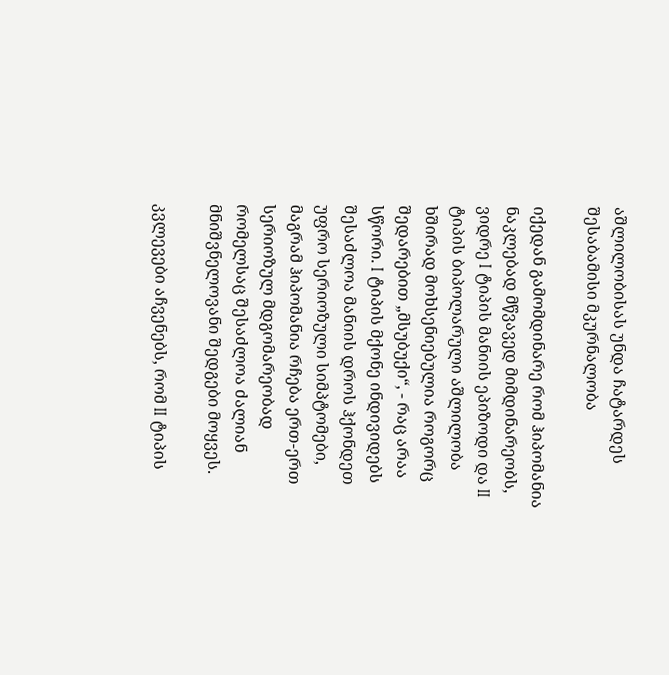აშლილობისას უნდა ჩატარდეს შესაბამისი მკურნალობა

იქედან გამომდინარე რომ ჰიპომანია ნაკლებად მწვავედ მიმდინარეობს, ვიდრე I ტიპის მანიის ეპიზოდი და II ტიპის ბიპოლარული აშლილობა ხშირად მოხსენიებულია როგორც შედარებით „მსუბუქი“, - რაც არაა სწორი. I ტიპის მქონე ინდივიდებს შესაძლოა მანიის დროს ჰქონდეთ უფრო სერიოზული სიმპტომები, მაგრამ ჰიპომანია რჩება ერთ-ერთ სერიოზულ მდგომარეობად რომელსაც შესაძლოა ძალიან მნიშვნელოვანი შედგები მოყვეს.

კვლევები აჩვენებს, რომ II ტიპის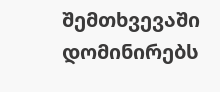შემთხვევაში დომინირებს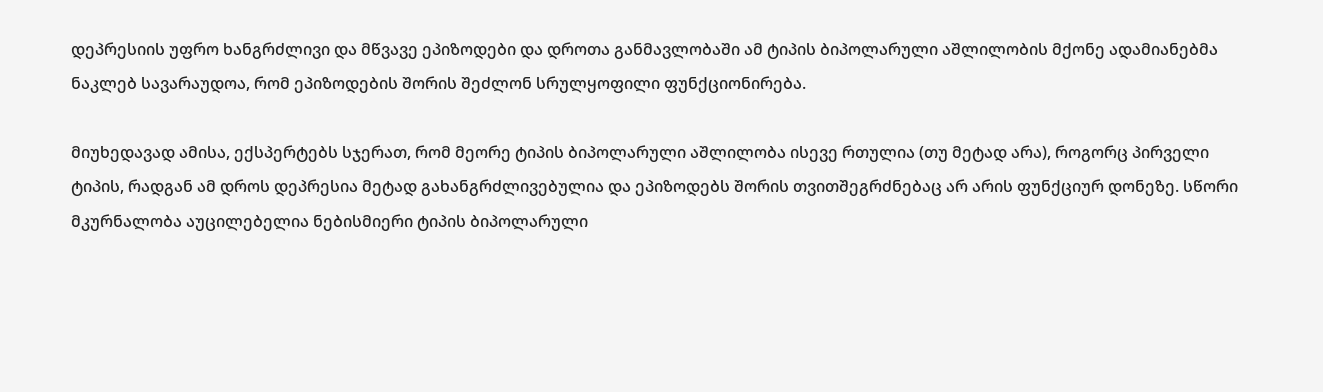დეპრესიის უფრო ხანგრძლივი და მწვავე ეპიზოდები და დროთა განმავლობაში ამ ტიპის ბიპოლარული აშლილობის მქონე ადამიანებმა ნაკლებ სავარაუდოა, რომ ეპიზოდების შორის შეძლონ სრულყოფილი ფუნქციონირება.

მიუხედავად ამისა, ექსპერტებს სჯერათ, რომ მეორე ტიპის ბიპოლარული აშლილობა ისევე რთულია (თუ მეტად არა), როგორც პირველი ტიპის, რადგან ამ დროს დეპრესია მეტად გახანგრძლივებულია და ეპიზოდებს შორის თვითშეგრძნებაც არ არის ფუნქციურ დონეზე. სწორი მკურნალობა აუცილებელია ნებისმიერი ტიპის ბიპოლარული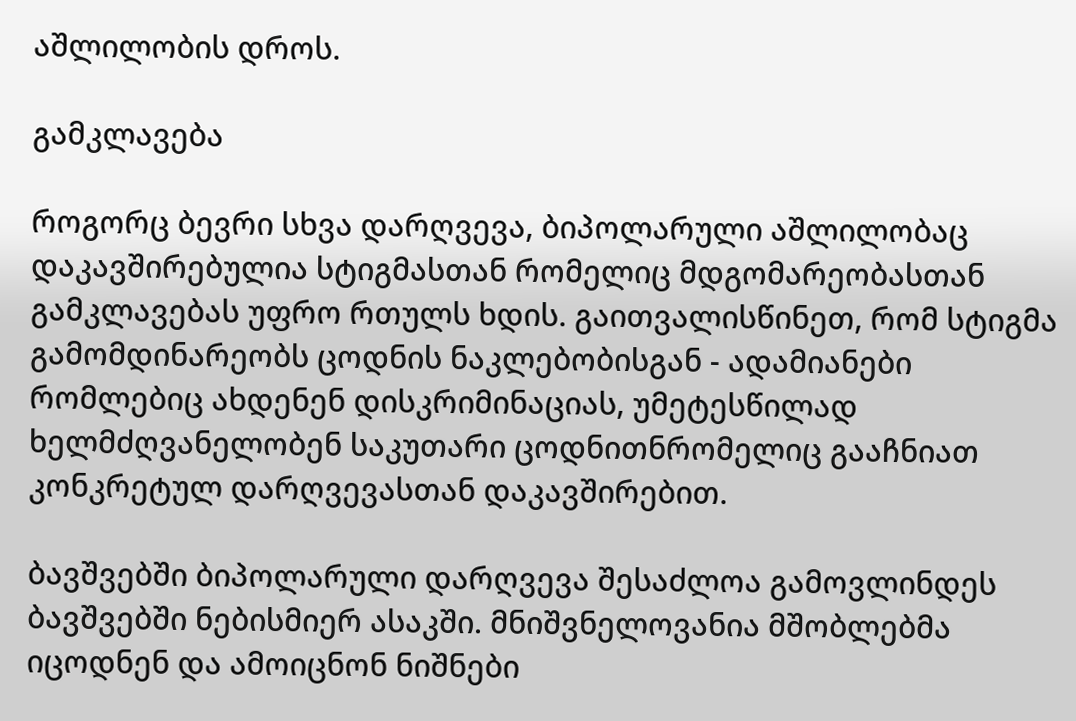აშლილობის დროს.

გამკლავება

როგორც ბევრი სხვა დარღვევა, ბიპოლარული აშლილობაც დაკავშირებულია სტიგმასთან რომელიც მდგომარეობასთან გამკლავებას უფრო რთულს ხდის. გაითვალისწინეთ, რომ სტიგმა გამომდინარეობს ცოდნის ნაკლებობისგან - ადამიანები რომლებიც ახდენენ დისკრიმინაციას, უმეტესწილად ხელმძღვანელობენ საკუთარი ცოდნითნრომელიც გააჩნიათ კონკრეტულ დარღვევასთან დაკავშირებით.

ბავშვებში ბიპოლარული დარღვევა შესაძლოა გამოვლინდეს ბავშვებში ნებისმიერ ასაკში. მნიშვნელოვანია მშობლებმა იცოდნენ და ამოიცნონ ნიშნები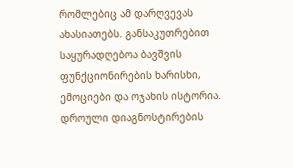რომლებიც ამ დარღვევას ახასიათებს. განსაკუთრებით საყურადღებოა ბავშვის ფუნქციონირების ხარისხი, ემოციები და ოჯახის ისტორია. დროული დიაგნოსტირების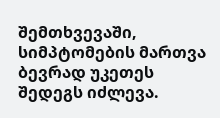შემთხვევაში, სიმპტომების მართვა ბევრად უკეთეს შედეგს იძლევა.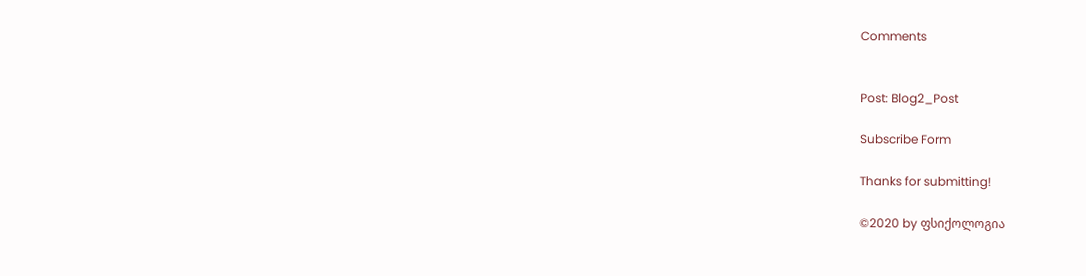Comments


Post: Blog2_Post

Subscribe Form

Thanks for submitting!

©2020 by ფსიქოლოგია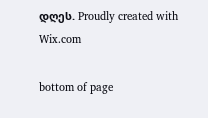დღეს. Proudly created with Wix.com

bottom of page